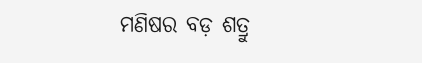ମଣିଷର ବଡ଼ ଶତ୍ରୁ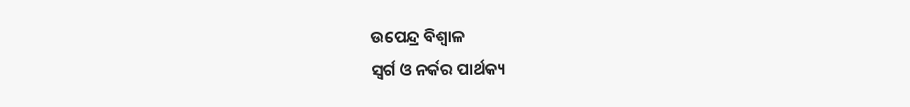ଉପେନ୍ଦ୍ର ବିଶ୍ୱାଳ
ସ୍ବର୍ଗ ଓ ନର୍କର ପାର୍ଥକ୍ୟ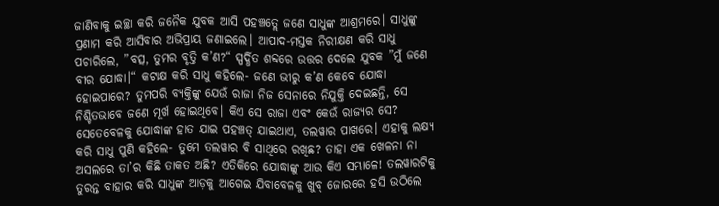ଜାଣିବାକୁ ଇଚ୍ଛା କରି ଜନୈକ ଯୁବକ ଆସି ପହଞ୍ଚତ୍ଲେ ଜଣେ ସାଧୁଙ୍କ ଆଶ୍ରମରେ। ସାଧୁଙ୍କୁ ପ୍ରଣାମ କରି ଆସିବାର ଅଭିପ୍ରାୟ ଜଣାଇଲେ। ଆପାଦ-ମସ୍ତକ ନିରୀକ୍ଷଣ କରି ସାଧୁ ପଚାରିଲେ, ”ବତ୍ସ, ତୁମର ବୃତ୍ତି କ’ଣ?“ ସ୍ପର୍ଦ୍ଧିତ ଶବ୍ଦରେ ଉତ୍ତର ଦେଲେ ଯୁବକ ”ମୁଁ ଜଣେ ବୀର ଯୋଦ୍ଧା।“ କଟାକ୍ଷ କରି ସାଧୁ କହିଲେ- ଜଣେ ଭୀରୁ କ’ଣ କେବେ ଯୋଦ୍ଧା ହୋଇପାରେ? ତୁମପରି ବ୍ୟକ୍ତିଙ୍କୁ ଯେଉଁ ରାଜା ନିଜ ସେନାରେ ନିଯୁକ୍ତି ଦେଇଛନ୍ତି, ସେ ନିଶ୍ଚିତଭାବେ ଜଣେ ମୂର୍ଖ ହୋଇଥିବେ। କିଏ ସେ ରାଜା ଏବଂ କେଉଁ ରାଜ୍ୟର ସେ? ସେତେବେଳକୁ ଯୋଦ୍ଧାଙ୍କ ହାତ ଯାଇ ପହଞ୍ଚତ୍ ଯାଇଥାଏ, ତଲୱାର ପାଖରେ। ଏହାକୁ ଲକ୍ଷ୍ୟ କରି ସାଧୁ ପୁଣି କହିଲେ- ତୁମେ ତଲୱାର ବି ସାଥିରେ ରଖିଛ? ତାହା ଏକ ଖେଳନା ନା ଅସଲରେ ତା’ର କିଛି ତାକତ ଅଛି? ଏତିକିରେ ଯୋଦ୍ଧାଙ୍କୁ ଆଉ କିଏ ସମ୍ଭାଳେ! ତଲୱାରଟିକୁ ତୁରନ୍ତ ବାହାର କରି ସାଧୁଙ୍କ ଆଡ଼କୁ ଆଗେଇ ଯିବାବେଳକୁ ଖୁବ୍‌ ଜୋରରେ ହସି ଉଠିଲେ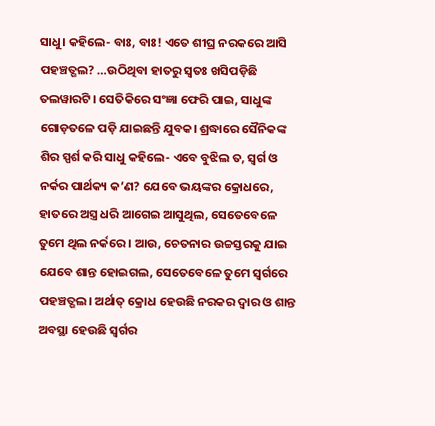ସାଧୁ। କହିଲେ- ବାଃ, ବାଃ! ଏତେ ଶୀଘ୍ର ନରକରେ ଆସି ପହଞ୍ଚତ୍ଗଲ? …ଉଠିଥିବା ହାତରୁ ସ୍ବତଃ ଖସିପଡ଼ିଛି ତଲୱାରଟି। ସେତିକିରେ ସଂଜ୍ଞା ଫେରି ପାଇ, ସାଧୁଙ୍କ ଗୋଡ଼ତଳେ ପଡ଼ି ଯାଇଛନ୍ତି ଯୁବକ। ଶ୍ରଦ୍ଧାରେ ସୈନିକଙ୍କ ଶିର ସ୍ପର୍ଶ କରି ସାଧୁ କହିଲେ- ଏବେ ବୁଝିଲ ତ, ସ୍ବର୍ଗ ଓ ନର୍କର ପାର୍ଥକ୍ୟ କ’ଣ? ଯେବେ ଭୟଙ୍କର କ୍ରୋଧରେ, ହାତରେ ଅସ୍ତ୍ର ଧରି ଆଗେଇ ଆସୁଥିଲ, ସେତେବେଳେ ତୁମେ ଥିଲ ନର୍କରେ। ଆଉ, ଚେତନାର ଉଚ୍ଚସ୍ତରକୁ ଯାଇ ଯେବେ ଶାନ୍ତ ହୋଇଗଲ, ସେତେବେଳେ ତୁମେ ସ୍ବର୍ଗରେ ପହଞ୍ଚତ୍ଗଲ। ଅର୍ଥାତ୍‌ କ୍ରୋଧ ହେଉଛି ନରକର ଦ୍ୱାର ଓ ଶାନ୍ତ ଅବସ୍ଥା ହେଉଛି ସ୍ବର୍ଗର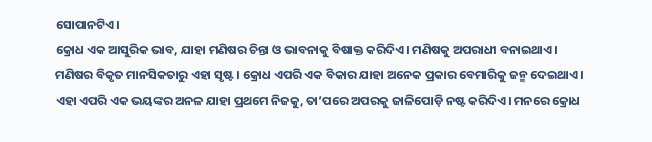ସୋପାନଟିଏ।
କ୍ରୋଧ ଏକ ଆସୁରିକ ଭାବ, ଯାହା ମଣିଷର ଚିନ୍ତା ଓ ଭାବନାକୁ ବିଷାକ୍ତ କରିଦିଏ। ମଣିଷକୁ ଅପରାଧୀ ବନାଇଥାଏ। ମଣିଷର ବିକୃତ ମାନସିକତାରୁ ଏହା ସୃଷ୍ଟ। କ୍ରୋଧ ଏପରି ଏକ ବିକାର ଯାହା ଅନେକ ପ୍ରକାର ବେମାରିକୁ ଜନ୍ମ ଦେଇଥାଏ। ଏହା ଏପରି ଏକ ଭୟଙ୍କର ଅନଳ ଯାହା ପ୍ରଥମେ ନିଜକୁ, ତା’ପରେ ଅପରକୁ ଜାଳିପୋଡ଼ି ନଷ୍ଟ କରିଦିଏ। ମନରେ କ୍ରୋଧ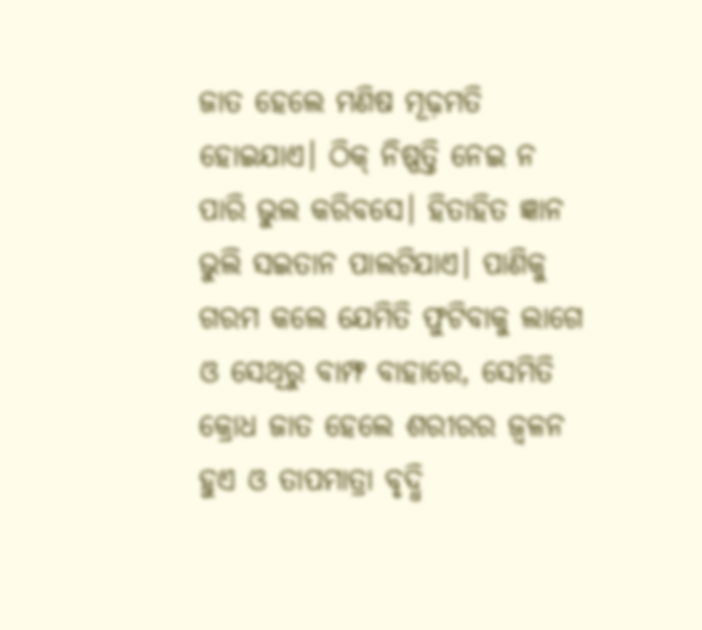ଜାତ ହେଲେ ମଣିଷ ମୂଢ଼ମତି ହୋଇଯାଏ। ଠିକ୍‌ ନିଷ୍ପତ୍ତି ନେଇ ନ ପାରି ଭୁଲ କରିବସେ। ହିତାହିତ ଜ୍ଞାନ ଭୁଲି ସଇତାନ ପାଲଟିଯାଏ। ପାଣିକୁ ଗରମ କଲେ ଯେମିତି ଫୁଟିବାକୁ ଲାଗେ ଓ ସେଥିରୁ ବାମ୍ଫ ବାହାରେ, ସେମିତି କ୍ରୋଧ ଜାତ ହେଲେ ଶରୀରର ଜ୍ୱଳନ ହୁଏ ଓ ତାପମାତ୍ରା ବୃଦ୍ଧି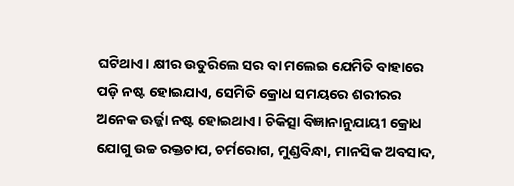ଘଟିଥାଏ। କ୍ଷୀର ଉତୁରିଲେ ସର ବା ମଲେଇ ଯେମିତି ବାହାରେ ପଡ଼ି ନଷ୍ଟ ହୋଇଯାଏ, ସେମିତି କ୍ରୋଧ ସମୟରେ ଶରୀରର ଅନେକ ଊର୍ଜ୍ଜା ନଷ୍ଟ ହୋଇଥାଏ। ଚିକିତ୍ସା ବିଜ୍ଞାନାନୁଯାୟୀ କ୍ରୋଧ ଯୋଗୁ ଉଚ୍ଚ ରକ୍ତଚାପ, ଚର୍ମରୋଗ, ମୁଣ୍ଡବିନ୍ଧା, ମାନସିକ ଅବସାଦ,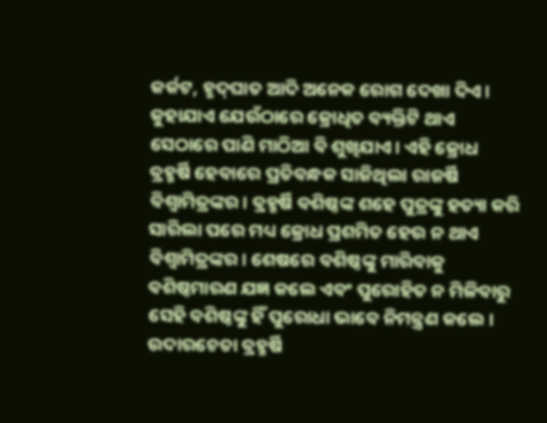କର୍କଟ, ହୃଦ୍‌ଘାତ ଆଦି ଅନେକ ରୋଗ ଦେଖା ଦିଏ। କୁହାଯାଏ ଯେଉଁଠାରେ କ୍ରୋଧିତ ବ୍ୟକ୍ତିଟି ଥାଏ ସେଠାରେ ପାଣି ମାଠିଆ ବି ଶୁଖିଯାଏ। ଏହି କ୍ରୋଧ ବ୍ରହ୍ମର୍ଷି ହେବାରେ ପ୍ରତିବନ୍ଧକ ସାଜିଥିଲା ରାଜର୍ଷି ବିଶ୍ୱାମିତ୍ରଙ୍କର। ବ୍ରହ୍ମର୍ଷି ବଶିଷ୍ଠଙ୍କ ଶହେ ପୁତ୍ରଙ୍କୁ ହତ୍ୟା କରି ସାରିଲା ପରେ ମଧ୍ୟ କ୍ରୋଧ ପ୍ରଶମିତ ହେଉ ନ ଥାଏ ବିଶ୍ୱାମିତ୍ରଙ୍କର। ଶେଷରେ ବଶିଷ୍ଠଙ୍କୁ ମାରିବାକୁ ବଶିଷ୍ଠମାରଣ ଯଜ୍ଞ କଲେ ଏବଂ ପୁରୋହିତ ନ ମିଳିବାରୁ ସେହି ବଶିଷ୍ଠଙ୍କୁ ହିଁ ପୁରୋଧା ଭାବେ ନିମନ୍ତ୍ରଣ କଲେ। ଉଦାରଚେତା ବ୍ରହ୍ମର୍ଷି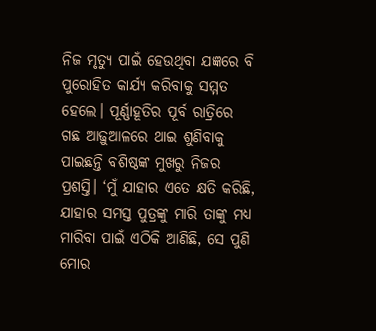ନିଜ ମୃତ୍ୟୁ ପାଇଁ ହେଉଥିବା ଯଜ୍ଞରେ ବି ପୁରୋହିତ କାର୍ଯ୍ୟ କରିବାକୁ ସମ୍ମତ ହେଲେ। ପୂର୍ଣ୍ଣାହୂତିର ପୂର୍ବ ରାତ୍ରିରେ ଗଛ ଆଢ଼ୁଆଳରେ ଥାଇ ଶୁଣିବାକୁ ପାଇଛନ୍ତି ବଶିଷ୍ଠଙ୍କ ମୁଖରୁ ନିଜର ପ୍ରଶସ୍ତି। ‘ମୁଁ ଯାହାର ଏତେ କ୍ଷତି କରିଛି, ଯାହାର ସମସ୍ତ ପୁତ୍ରଙ୍କୁ ମାରି ତାଙ୍କୁ ମଧ୍ୟ ମାରିବା ପାଇଁ ଏଠିକି ଆଣିଛି, ସେ ପୁଣି ମୋର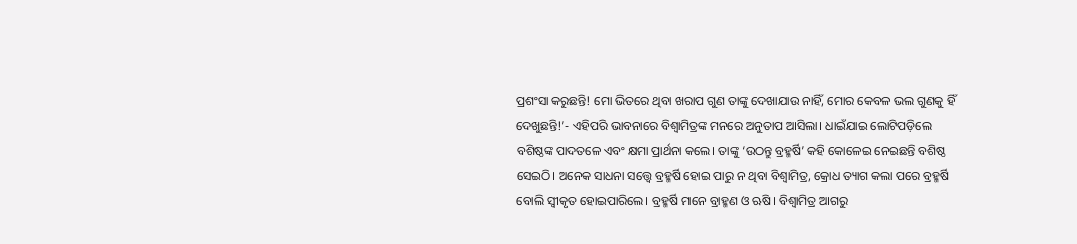ପ୍ରଶଂସା କରୁଛନ୍ତି! ମୋ ଭିତରେ ଥିବା ଖରାପ ଗୁଣ ତାଙ୍କୁ ଦେଖାଯାଉ ନାହିଁ, ମୋର କେବଳ ଭଲ ଗୁଣକୁ ହିଁ ଦେଖୁଛନ୍ତି!’- ଏହିପରି ଭାବନାରେ ବିଶ୍ୱାମିତ୍ରଙ୍କ ମନରେ ଅନୁତାପ ଆସିଲା। ଧାଇଁଯାଇ ଲୋଟିପଡ଼ିଲେ ବଶିଷ୍ଠଙ୍କ ପାଦତଳେ ଏବଂ କ୍ଷମା ପ୍ରାର୍ଥନା କଲେ। ତାଙ୍କୁ ‘ଉଠନ୍ତୁ ବ୍ରହ୍ମର୍ଷି’ କହି କୋଳେଇ ନେଇଛନ୍ତି ବଶିଷ୍ଠ ସେଇଠି। ଅନେକ ସାଧନା ସତ୍ତ୍ୱେ ବ୍ରହ୍ମର୍ଷି ହୋଇ ପାରୁ ନ ଥିବା ବିଶ୍ୱାମିତ୍ର, କ୍ରୋଧ ତ୍ୟାଗ କଲା ପରେ ବ୍ରହ୍ମର୍ଷି ବୋଲି ସ୍ବୀକୃତ ହୋଇପାରିଲେ। ବ୍ରହ୍ମର୍ଷି ମାନେ ବ୍ରାହ୍ମଣ ଓ ଋଷି। ବିଶ୍ୱାମିତ୍ର ଆଗରୁ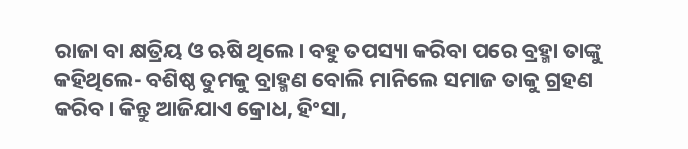ରାଜା ବା କ୍ଷତ୍ରିୟ ଓ ଋଷି ଥିଲେ। ବହୁ ତପସ୍ୟା କରିବା ପରେ ବ୍ରହ୍ମା ତାଙ୍କୁ କହିଥିଲେ- ବଶିଷ୍ଠ ତୁମକୁ ବ୍ରାହ୍ମଣ ବୋଲି ମାନିଲେ ସମାଜ ତାକୁ ଗ୍ରହଣ କରିବ। କିନ୍ତୁ ଆଜିଯାଏ କ୍ରୋଧ, ହିଂସା,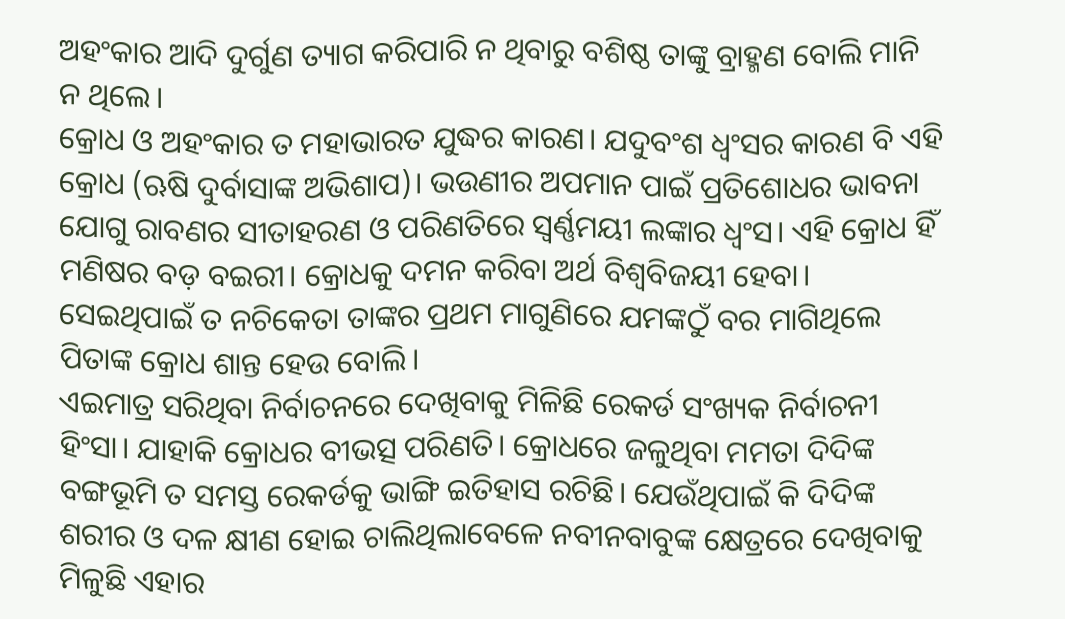ଅହଂକାର ଆଦି ଦୁର୍ଗୁଣ ତ୍ୟାଗ କରିପାରି ନ ଥିବାରୁ ବଶିଷ୍ଠ ତାଙ୍କୁ ବ୍ରାହ୍ମଣ ବୋଲି ମାନି ନ ଥିଲେ।
କ୍ରୋଧ ଓ ଅହଂକାର ତ ମହାଭାରତ ଯୁଦ୍ଧର କାରଣ। ଯଦୁବଂଶ ଧ୍ୱଂସର କାରଣ ବି ଏହି କ୍ରୋଧ (ଋଷି ଦୁର୍ବାସାଙ୍କ ଅଭିଶାପ)। ଭଉଣୀର ଅପମାନ ପାଇଁ ପ୍ରତିଶୋଧର ଭାବନା ଯୋଗୁ ରାବଣର ସୀତାହରଣ ଓ ପରିଣତିରେ ସ୍ବର୍ଣ୍ଣମୟୀ ଲଙ୍କାର ଧ୍ୱଂସ। ଏହି କ୍ରୋଧ ହିଁ ମଣିଷର ବଡ଼ ବଇରୀ। କ୍ରୋଧକୁ ଦମନ କରିବା ଅର୍ଥ ବିଶ୍ୱବିଜୟୀ ହେବା। ସେଇଥିପାଇଁ ତ ନଚିକେତା ତାଙ୍କର ପ୍ରଥମ ମାଗୁଣିରେ ଯମଙ୍କଠୁଁ ବର ମାଗିଥିଲେ ପିତାଙ୍କ କ୍ରୋଧ ଶାନ୍ତ ହେଉ ବୋଲି।
ଏଇମାତ୍ର ସରିଥିବା ନିର୍ବାଚନରେ ଦେଖିବାକୁ ମିଳିଛି ରେକର୍ଡ ସଂଖ୍ୟକ ନିର୍ବାଚନୀ ହିଂସା। ଯାହାକି କ୍ରୋଧର ବୀଭତ୍ସ ପରିଣତି। କ୍ରୋଧରେ ଜଳୁଥିବା ମମତା ଦିଦିଙ୍କ ବଙ୍ଗଭୂମି ତ ସମସ୍ତ ରେକର୍ଡକୁ ଭାଙ୍ଗି ଇତିହାସ ରଚିଛି। ଯେଉଁଥିପାଇଁ କି ଦିଦିଙ୍କ ଶରୀର ଓ ଦଳ କ୍ଷୀଣ ହୋଇ ଚାଲିଥିଲାବେଳେ ନବୀନବାବୁଙ୍କ କ୍ଷେତ୍ରରେ ଦେଖିବାକୁ ମିଳୁଛି ଏହାର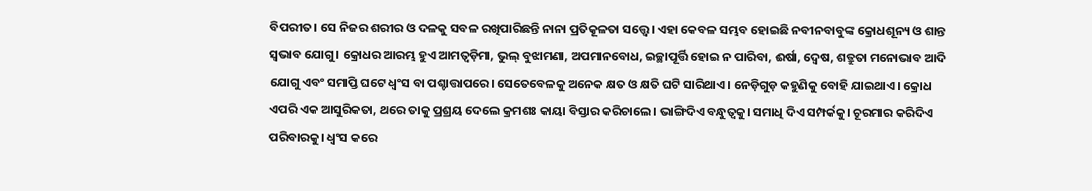ବିପରୀତ। ସେ ନିଜର ଶରୀର ଓ ଦଳକୁ ସବଳ ରଖିପାରିଛନ୍ତି ନାନା ପ୍ରତିକୂଳତା ସତ୍ତ୍ୱେ। ଏହା କେବଳ ସମ୍ଭବ ହୋଇଛି ନବୀନବାବୁଙ୍କ କ୍ରୋଧଶୂନ୍ୟ ଓ ଶାନ୍ତ ସ୍ବଭାବ ଯୋଗୁ। କ୍ରୋଧର ଆରମ୍ଭ ହୁଏ ଆମତ୍ବଡ଼ିମା, ଭୁଲ୍‌ ବୁଝାମଣା, ଅପମାନବୋଧ, ଇଚ୍ଛାପୂର୍ତ୍ତି ହୋଇ ନ ପାରିବା, ଈର୍ଷା, ଦ୍ୱେଷ, ଶତ୍ରୁତା ମନୋଭାବ ଆଦି ଯୋଗୁ ଏବଂ ସମାପ୍ତି ଘଟେ ଧ୍ୱଂସ ବା ପଶ୍ଚାତ୍ତାପରେ। ସେତେବେଳକୁ ଅନେକ କ୍ଷତ ଓ କ୍ଷତି ଘଟି ସାରିଥାଏ। ନେଡ଼ିଗୁଡ଼ କହୁଣିକୁ ବୋହି ଯାଇଥାଏ। କ୍ରୋଧ ଏପରି ଏକ ଆସୁରିକତା, ଥରେ ତାକୁ ପ୍ରଶ୍ରୟ ଦେଲେ କ୍ରମଶଃ କାୟା ବିସ୍ତାର କରିଚାଲେ। ଭାଙ୍ଗିଦିଏ ବନ୍ଧୁତ୍ୱକୁ। ସମାଧି ଦିଏ ସମ୍ପର୍କକୁ। ଚୂରମାର କରିଦିଏ ପରିବାରକୁ। ଧ୍ୱଂସ କରେ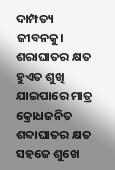ଦାମ୍ପତ୍ୟ ଜୀବନକୁ। ଶରାଘାତର କ୍ଷତ ହୁଏତ ଶୁଖି ଯାଇପାରେ ମାତ୍ର କ୍ରୋଧଜନିତ ଶବ୍ଦାଘାତର କ୍ଷତ ସହଜେ ଶୁଖେ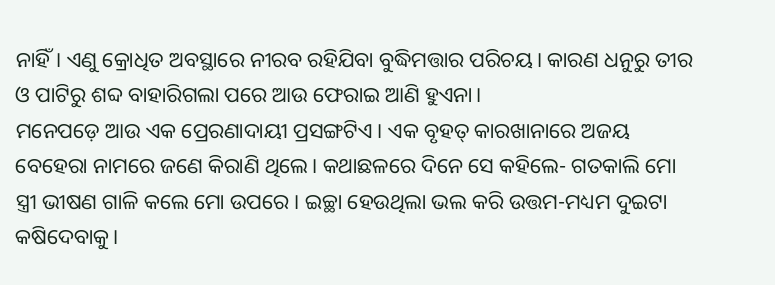ନାହିଁ। ଏଣୁ କ୍ରୋଧିତ ଅବସ୍ଥାରେ ନୀରବ ରହିଯିବା ବୁଦ୍ଧିମତ୍ତାର ପରିଚୟ। କାରଣ ଧନୁରୁ ତୀର ଓ ପାଟିରୁ ଶବ୍ଦ ବାହାରିଗଲା ପରେ ଆଉ ଫେରାଇ ଆଣି ହୁଏନା।
ମନେପଡ଼େ ଆଉ ଏକ ପ୍ରେରଣାଦାୟୀ ପ୍ରସଙ୍ଗଟିଏ। ଏକ ବୃହତ୍‌ କାରଖାନାରେ ଅଜୟ ବେହେରା ନାମରେ ଜଣେ କିରାଣି ଥିଲେ। କଥାଛଳରେ ଦିନେ ସେ କହିଲେ- ଗତକାଲି ମୋ ସ୍ତ୍ରୀ ଭୀଷଣ ଗାଳି କଲେ ମୋ ଉପରେ। ଇଚ୍ଛା ହେଉଥିଲା ଭଲ କରି ଉତ୍ତମ-ମଧ୍ୟମ ଦୁଇଟା କଷିଦେବାକୁ।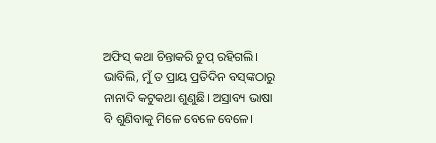ଅଫିସ୍‌ କଥା ଚିନ୍ତାକରି ଚୁପ୍‌ ରହିଗଲି। ଭାବିଲି, ମୁଁ ତ ପ୍ରାୟ ପ୍ରତିଦିନ ବସ୍‌ଙ୍କଠାରୁ ନାନାଦି କଟୁକଥା ଶୁଣୁଛି। ଅସ୍ରାବ୍ୟ ଭାଷା ବି ଶୁଣିବାକୁ ମିଳେ ବେଳେ ବେଳେ।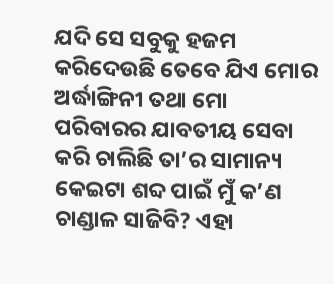ଯଦି ସେ ସବୁକୁ ହଜମ କରିଦେଉଛି ତେବେ ଯିଏ ମୋର ଅର୍ଦ୍ଧାଙ୍ଗିନୀ ତଥା ମୋ ପରିବାରର ଯାବତୀୟ ସେବା କରି ଚାଲିଛି ତା’ର ସାମାନ୍ୟ କେଇଟା ଶବ୍ଦ ପାଇଁ ମୁଁ କ’ଣ ଚାଣ୍ଡାଳ ସାଜିବି? ଏହା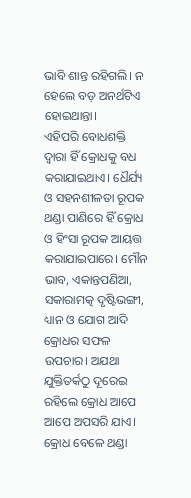ଭାବି ଶାନ୍ତ ରହିଗଲି। ନ ହେଲେ ବଡ଼ ଅନର୍ଥଟିଏ ହୋଇଥାନ୍ତା।
ଏହିପରି ବୋଧଶକ୍ତି ଦ୍ୱାରା ହିଁ କ୍ରୋଧକୁ ବଧ କରାଯାଇଥାଏ। ଧୈର୍ଯ୍ୟ ଓ ସହନଶୀଳତା ରୂପକ ଥଣ୍ଡା ପାଣିରେ ହିଁ କ୍ରୋଧ ଓ ହିଂସା ରୂପକ ଆୟତ୍ତ କରାଯାଇପାରେ। ମୌନ ଭାବ, ଏକାନ୍ତପଣିଆ, ସକାରାମତ୍କ ଦୃଷ୍ଟିଭଙ୍ଗୀ, ଧ୍ୟାନ ଓ ଯୋଗ ଆଦି କ୍ରୋଧର ସଫଳ ଉପଚାର। ଅଯଥା ଯୁକ୍ତିତର୍କଠୁ ଦୂରେଇ ରହିଲେ କ୍ରୋଧ ଆପେ ଆପେ ଅପସରି ଯାଏ। କ୍ରୋଧ ବେଳେ ଥଣ୍ଡା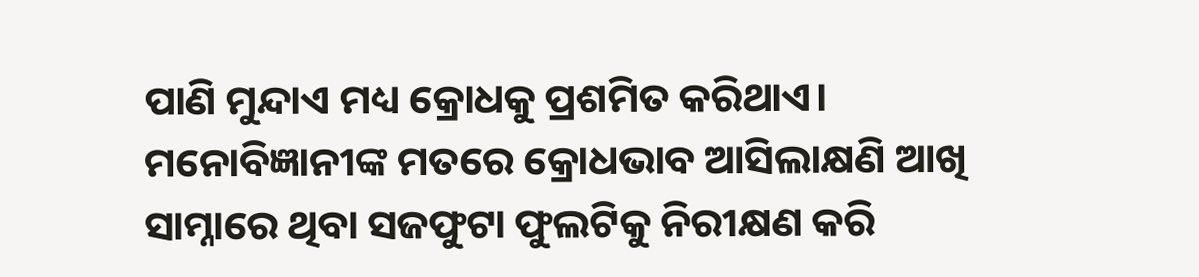ପାଣି ମୁନ୍ଦାଏ ମଧ୍ୟ କ୍ରୋଧକୁ ପ୍ରଶମିତ କରିଥାଏ। ମନୋବିଜ୍ଞାନୀଙ୍କ ମତରେ କ୍ରୋଧଭାବ ଆସିଲାକ୍ଷଣି ଆଖି ସାମ୍ନାରେ ଥିବା ସଜଫୁଟା ଫୁଲଟିକୁ ନିରୀକ୍ଷଣ କରି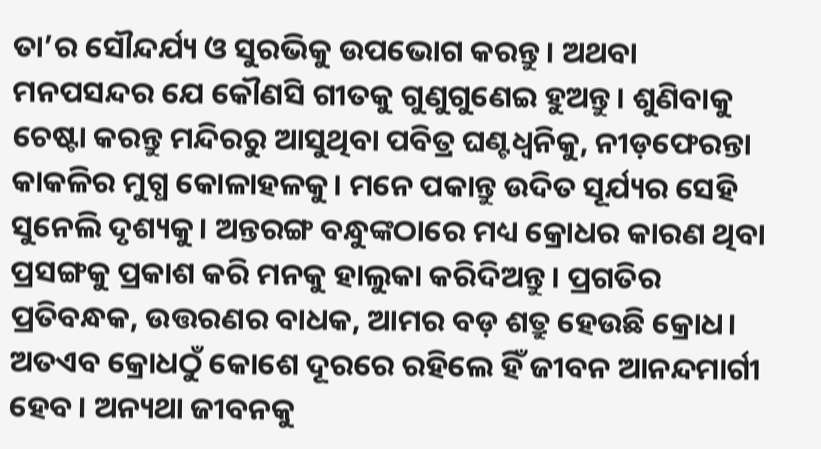ତା’ର ସୌନ୍ଦର୍ଯ୍ୟ ଓ ସୁରଭିକୁ ଉପଭୋଗ କରନ୍ତୁ। ଅଥବା ମନପସନ୍ଦର ଯେ କୌଣସି ଗୀତକୁ ଗୁଣୁଗୁଣେଇ ହୁଅନ୍ତୁ। ଶୁଣିବାକୁ ଚେଷ୍ଟା କରନ୍ତୁ ମନ୍ଦିରରୁ ଆସୁଥିବା ପବିତ୍ର ଘଣ୍ଟଧ୍ୱନିକୁ, ନୀଡ଼ଫେରନ୍ତା କାକଳିର ମୁଗ୍ଧ କୋଳାହଳକୁ। ମନେ ପକାନ୍ତୁ ଉଦିତ ସୂର୍ଯ୍ୟର ସେହି ସୁନେଲି ଦୃଶ୍ୟକୁ। ଅନ୍ତରଙ୍ଗ ବନ୍ଧୁଙ୍କଠାରେ ମଧ୍ୟ କ୍ରୋଧର କାରଣ ଥିବା ପ୍ରସଙ୍ଗକୁ ପ୍ରକାଶ କରି ମନକୁ ହାଲୁକା କରିଦିଅନ୍ତୁ। ପ୍ରଗତିର ପ୍ରତିବନ୍ଧକ, ଉତ୍ତରଣର ବାଧକ, ଆମର ବଡ଼ ଶତ୍ରୁ ହେଉଛି କ୍ରୋଧ। ଅତଏବ କ୍ରୋଧଠୁଁ କୋଶେ ଦୂରରେ ରହିଲେ ହିଁ ଜୀବନ ଆନନ୍ଦମାର୍ଗୀ ହେବ। ଅନ୍ୟଥା ଜୀବନକୁ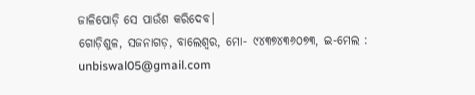ଜାଳିପୋଡ଼ି ସେ ପାଉଁଶ କରିଦେବ।
ଗୋଡ଼ିଶୁଳ, ସଜନାଗଡ଼, ବାଲେଶ୍ୱର, ମୋ- ୯୪୩୭୪୩୬୦୭୩, ଇ-ମେଲ : unbiswal05@gmail.com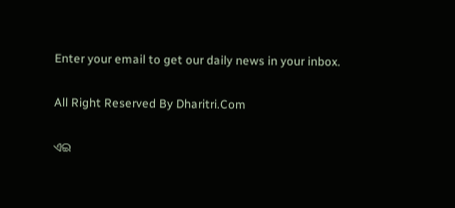Enter your email to get our daily news in your inbox.

All Right Reserved By Dharitri.Com

ଏଇ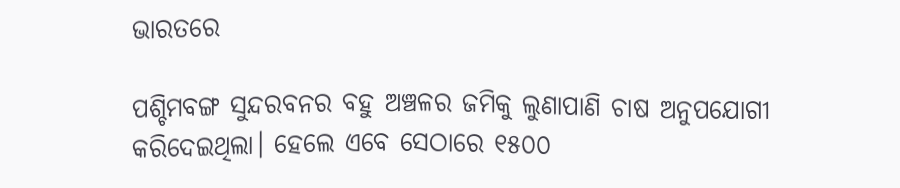ଭାରତରେ

ପଶ୍ଚିମବଙ୍ଗ ସୁନ୍ଦରବନର ବହୁ ଅଞ୍ଚଳର ଜମିକୁ ଲୁଣାପାଣି ଚାଷ ଅନୁପଯୋଗୀ କରିଦେଇଥିଲା। ହେଲେ ଏବେ ସେଠାରେ ୧୫୦୦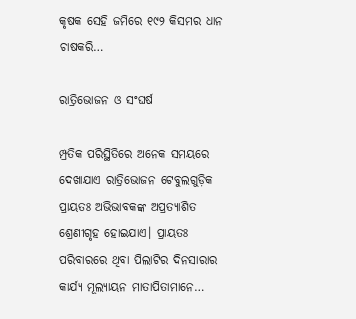କୃଷକ ସେହି ଜମିରେ ୧୯୨ କିସମର ଧାନ ଚାଷକରି…

ରାତ୍ରିଭୋଜନ ଓ ସଂଘର୍ଷ

ମ୍ପ୍ରତିକ ପରିସ୍ଥିତିରେ ଅନେକ ସମୟରେ ଦେଖାଯାଏ ରାତ୍ରିଭୋଜନ ଟେବୁଲଗୁଡ଼ିକ ପ୍ରାୟତଃ ଅଭିଭାବକଙ୍କ ଅପ୍ରତ୍ୟାଶିତ ଶ୍ରେଣୀଗୃହ ହୋଇଯାଏ। ପ୍ରାୟତଃ ପରିବାରରେ ଥିବା ପିଲାଟିର ଦିନସାରାର କାର୍ଯ୍ୟ ମୂଲ୍ୟାୟନ ମାତାପିତାମାନେ…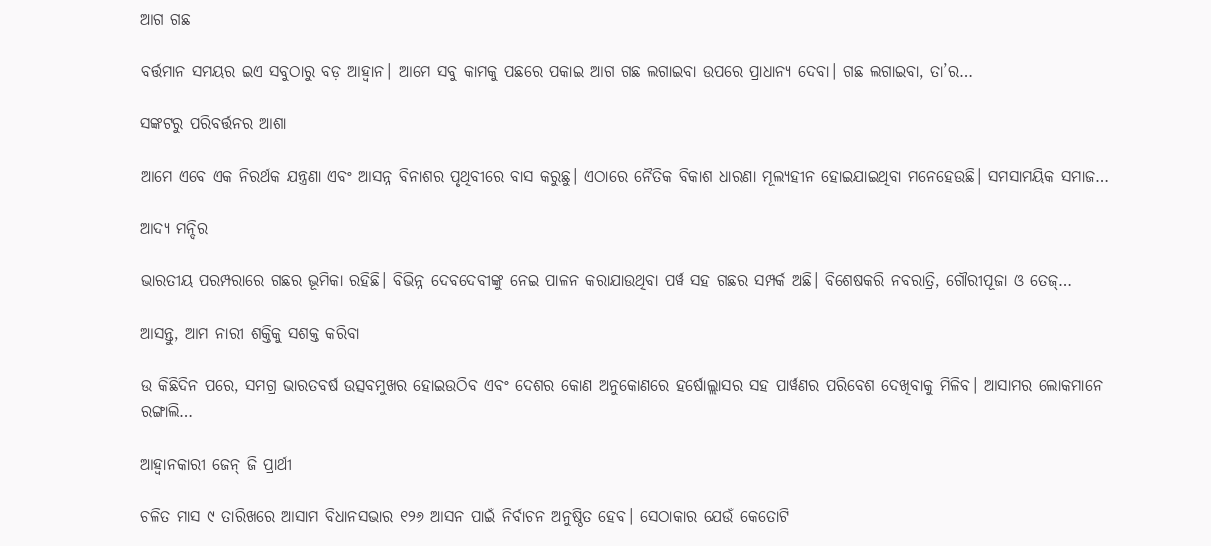ଆଗ ଗଛ

ବର୍ତ୍ତମାନ ସମୟର ଇଏ ସବୁଠାରୁ ବଡ଼ ଆହ୍ବାନ। ଆମେ ସବୁ କାମକୁ ପଛରେ ପକାଇ ଆଗ ଗଛ ଲଗାଇବା ଉପରେ ପ୍ରାଧାନ୍ୟ ଦେବା। ଗଛ ଲଗାଇବା, ତା’ର…

ସଙ୍କଟରୁ ପରିବର୍ତ୍ତନର ଆଶା

ଆମେ ଏବେ ଏକ ନିରର୍ଥକ ଯନ୍ତ୍ରଣା ଏବଂ ଆସନ୍ନ ବିନାଶର ପୃଥିବୀରେ ବାସ କରୁଛୁ। ଏଠାରେ ନୈତିକ ବିକାଶ ଧାରଣା ମୂଲ୍ୟହୀନ ହୋଇଯାଇଥିବା ମନେହେଉଛି। ସମସାମୟିକ ସମାଜ…

ଆଦ୍ୟ ମନ୍ଦିର

ଭାରତୀୟ ପରମ୍ପରାରେ ଗଛର ଭୂମିକା ରହିଛି। ବିଭିନ୍ନ ଦେବଦେବୀଙ୍କୁ ନେଇ ପାଳନ କରାଯାଉଥିବା ପର୍ୱ ସହ ଗଛର ସମ୍ପର୍କ ଅଛି। ବିଶେଷକରି ନବରାତ୍ରି, ଗୌରୀପୂଜା ଓ ତେଜ୍‌…

ଆସନ୍ତୁ, ଆମ ନାରୀ ଶକ୍ତିକୁ ସଶକ୍ତ କରିବା

ଉ କିଛିଦିନ ପରେ, ସମଗ୍ର ଭାରତବର୍ଷ ଉତ୍ସବମୁଖର ହୋଇଉଠିବ ଏବଂ ଦେଶର କୋଣ ଅନୁକୋଣରେ ହର୍ଷୋଲ୍ଲାସର ସହ ପାର୍ୱଣର ପରିବେଶ ଦେଖିବାକୁ ମିଳିବ। ଆସାମର ଲୋକମାନେ ରଙ୍ଗାଲି…

ଆହ୍ବାନକାରୀ ଜେନ୍‌ ଜି ପ୍ରାର୍ଥୀ

ଚଳିତ ମାସ ୯ ତାରିଖରେ ଆସାମ ବିଧାନସଭାର ୧୨୬ ଆସନ ପାଇଁ ନିର୍ବାଚନ ଅନୁଷ୍ଠିତ ହେବ। ସେଠାକାର ଯେଉଁ କେତୋଟି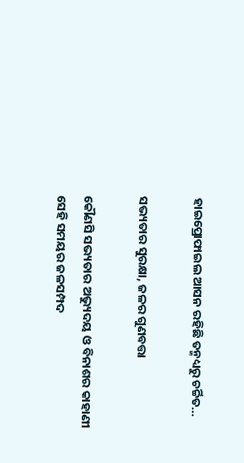ହାଇପ୍ରୋଫାଇଲ ଆସନ ରହିଛି ତନ୍ମଧ୍ୟରୁ ଚର୍ଚ୍ଚିତ…

ସଭ୍ୟତାର ସୁରକ୍ଷା, ଜଳର ଗୁଣବତ୍ତା

କୌଣସି ସଭ୍ୟତାର ଅଭ୍ୟୁଦୟ ଓ ବିନାଶର କାହାଣୀ ସେହି ସମୟର ଜଳସମ୍ପଦ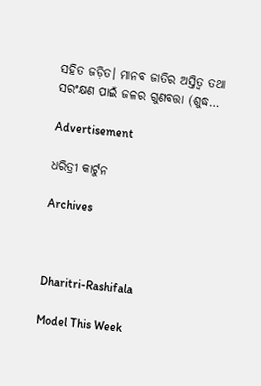ସହିତ ଜଡ଼ିତ। ମାନବ ଜାତିର ଅସ୍ତିତ୍ୱ ତଥା ସରଂକ୍ଷଣ ପାଇଁ ଜଳର ଗୁଣବତ୍ତା (ଶୁଦ୍ଧ…

Advertisement

ଧରିତ୍ରୀ କାର୍ଟୁନ

Archives



Dharitri-Rashifala

Model This Week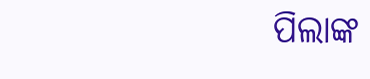ପିଲାଙ୍କ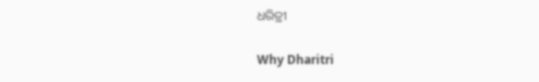ଧରିତ୍ରୀ

Why Dharitri